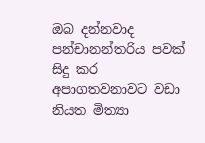ඔබ දන්නවාද පන්චානන්තරිය පවක් සිදු කර අපාගතවනාවට වඩා නියත මිත්‍යා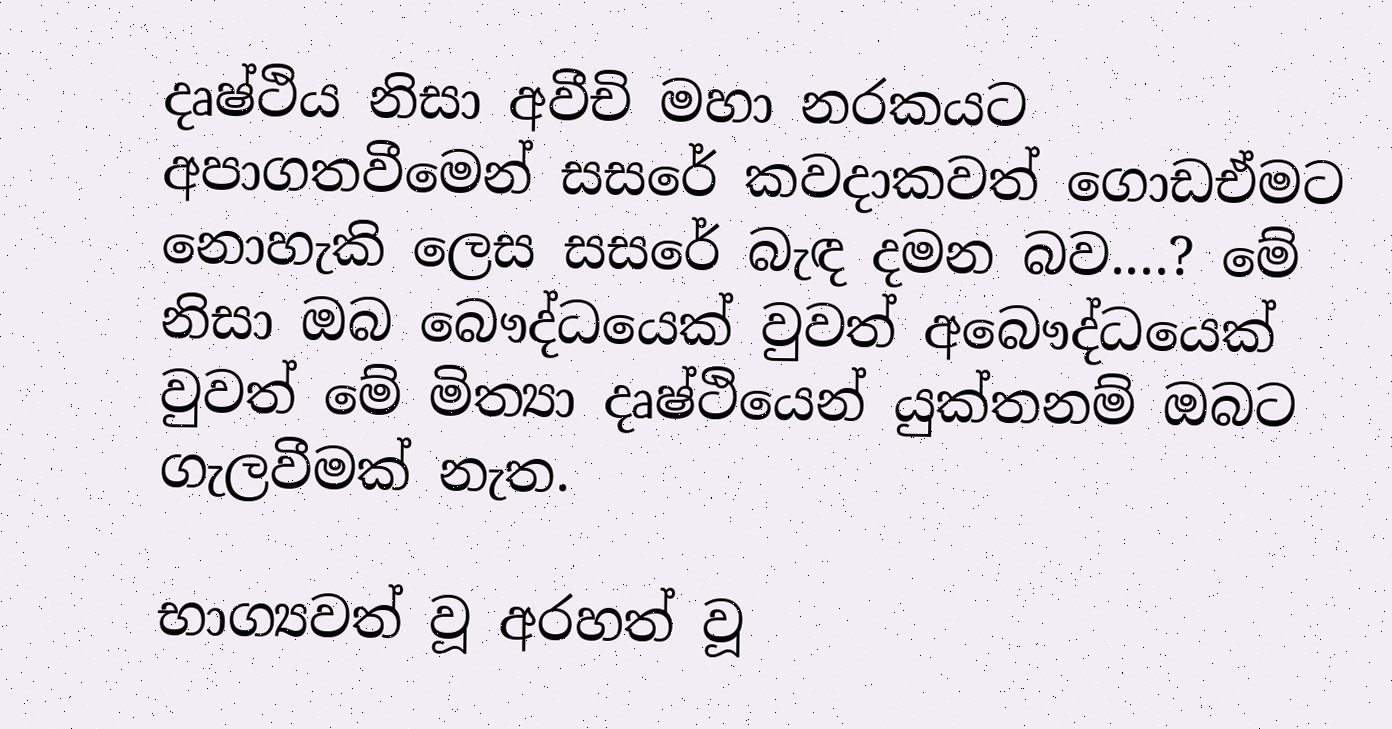දෘෂ්ථිය නිසා අවීචි මහා නරකයට අපාගතවීමෙන් සසරේ කවදාකවත් ගොඩඒමට නොහැකි ලෙස සසරේ බැඳ දමන බව....? මේ නිසා ඔබ බෞද්ධයෙක් වුවත් අබෞද්ධයෙක් වුවත් මේ මිත්‍යා දෘෂ්ථියෙන් යුක්තනම් ඔබට ගැලවීමක් නැත.

භාග්‍යවත් වූ අරහත් වූ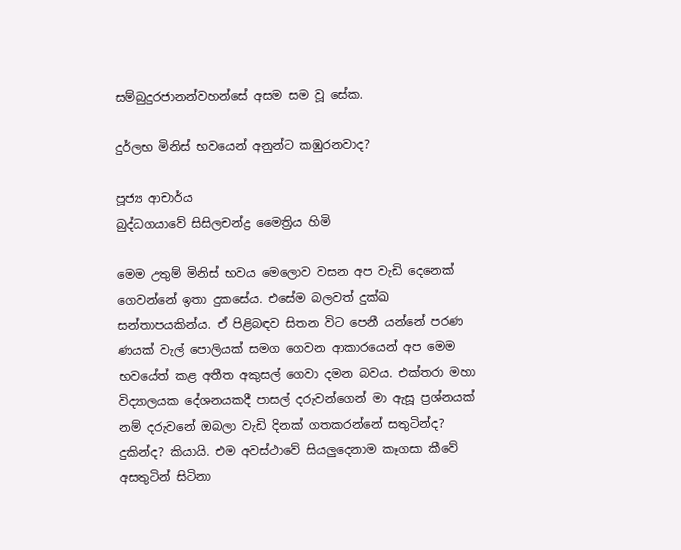සම්බුදුරජානන්වහන්සේ අසම සම වූ සේක.

දුර්ලභ මිනිස්‌ භවයෙන් අනුන්ට කඹුරනවාද?

පූජ්‍ය ආචාර්ය
බුද්ධගයාවේ සිසිලචන්ද්‍ර මෛත්‍රිය හිමි

මෙම උතුම් මිනිස්‌ භවය මෙලොව වසන අප වැඩි දෙනෙක්‌ ගෙවන්නේ ඉතා දුකසේය. එසේම බලවත් දුක්‌ඛ සන්තාපයකින්ය. ඒ පිළිබඳව සිතන විට පෙනී යන්නේ පරණ ණයක්‌ වැල් පොලියක්‌ සමග ගෙවන ආකාරයෙන් අප මෙම භවයේත් කළ අතීත අකුසල් ගෙවා දමන බවය. එක්‌තරා මහා විද්‍යාලයක දේශනයකදී පාසල් දරුවන්ගෙන් මා ඇසූ ප්‍රශ්නයක්‌ නම් දරුවනේ ඔබලා වැඩි දිනක්‌ ගතකරන්නේ සතුටින්ද? දුකින්ද? කියායි. එම අවස්‌ථාවේ සියලුදෙනාම කෑගසා කීවේ අසතුටින් සිටිනා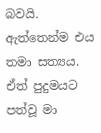බවයි. ඇත්තෙන්ම එය තමා සත්‍යය. ඒත් පුදුමයට පත්වූ මා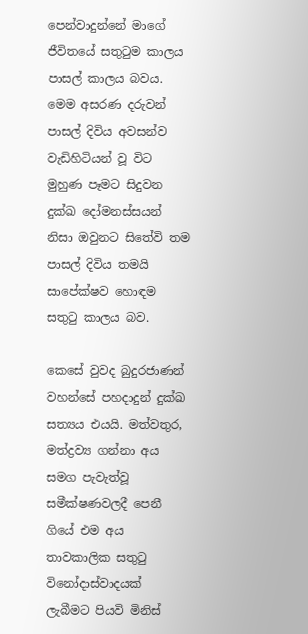පෙන්වාදුන්නේ මාගේ ජීවිතයේ සතුටුම කාලය පාසල් කාලය බවය. මෙම අසරණ දරුවන් පාසල් දිවිය අවසන්ව වැඩිහිටියන් වූ විට මුහුණ පෑමට සිදුවන දුක්‌ඛ දෝමනස්‌සයන් නිසා ඔවුනට සිතේවි තම පාසල් දිවිය තමයි සාපේක්‌ෂව හොඳම සතුටු කාලය බව.

කෙසේ වුවද බුදුරජාණන් වහන්සේ පහදාදුන් දුක්‌ඛ සත්‍යය එයයි. මත්වතුර, මත්ද්‍රව්‍ය ගන්නා අය සමග පැවැත්වූ සමීක්‌ෂණවලදී පෙනී ගියේ එම අය තාවකාලික සතුටු විනෝදාස්‌වාදයක්‌ ලැබීමට පියවි මිනිස්‌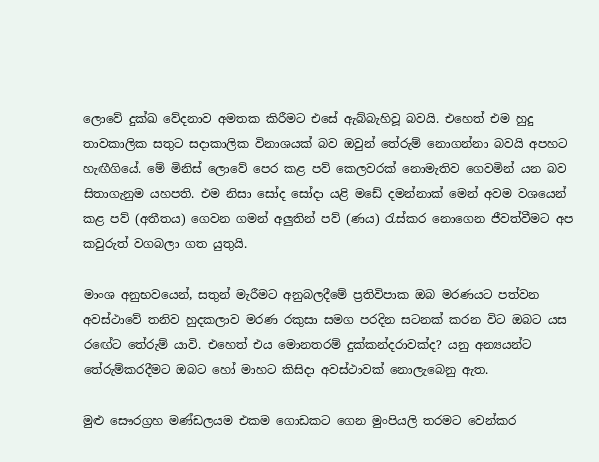ලොවේ දුක්‌ඛ වේදනාව අමතක කිරීමට එසේ ඇබ්බැහිවූ බවයි. එහෙත් එම හුදු තාවකාලික සතුට සදාකාලික විනාශයක්‌ බව ඔවුන් තේරුම් නොගන්නා බවයි අපහට හැඟීගියේ. මේ මිනිස්‌ ලොවේ පෙර කළ පව් කෙලවරක්‌ නොමැතිව ගෙවමින් යන බව සිතාගැනුම යහපති. එම නිසා සෝද සෝදා යළි මඩේ දමන්නාක්‌ මෙන් අවම වශයෙන් කළ පව් (අතීතය) ගෙවන ගමන් අලුතින් පව් (ණය) රැස්‌කර නොගෙන ජීවත්වීමට අප කවුරුත් වගබලා ගත යුතුයි.

මාංශ අනුභවයෙන්, සතුන් මැරීමට අනුබලදීමේ ප්‍රතිවිපාක ඔබ මරණයට පත්වන අවස්‌ථාවේ තනිව හුදකලාව මරණ රකුසා සමග පරදින සටනක්‌ කරන විට ඔබට යස රඟේට තේරුම් යාවි. එහෙත් එය මොනතරම් දුක්‌කන්දරාවක්‌ද? යනු අන්‍යයන්ට තේරුම්කරදීමට ඔබට හෝ මාහට කිසිදා අවස්‌ථාවක්‌ නොලැබෙනු ඇත.

මුළු සෞරග්‍රහ මණ්‌ඩලයම එකම ගොඩකට ගෙන මුංපියලි තරමට වෙන්කර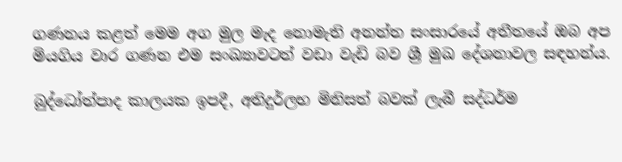ගණනය කළත් මෙම අග මුල මැද නොමැති අනන්ත සංසාරයේ අතීතයේ ඔබ අප මියගිය වාර ගණන එම සංඛ්‍යාවටත් වඩා වැඩි බව ශ්‍රී මුඛ දේශනාවල සඳහන්ය.

බුද්ධෝත්පාද කාලයක ඉපදී, අතිදුර්ලභ මිනිසත් බවක්‌ ලැබී සද්ධර්ම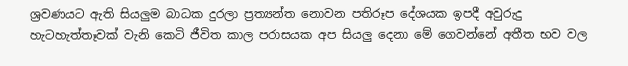ශ්‍රවණයට ඇති සියලුම බාධක දුරලා ප්‍රත්‍යන්ත නොවන පතිරූප දේශයක ඉපදී අවුරුදු හැටහැත්තෑවක්‌ වැනි කෙටි ජීවිත කාල පරාසයක අප සියලු දෙනා මේ ගෙවන්නේ අතීත භව වල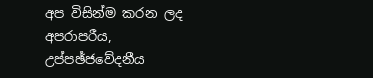අප විසින්ම කරන ලද අපරාපරීය, උප්පඡ්ජවේදනීය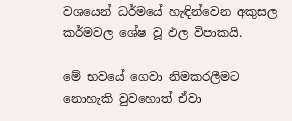වශයෙන් ධර්මයේ හැඳින්වෙන අකුසල කර්මවල ශේෂ වූ ඵල විපාකයි.

මේ භවයේ ගෙවා නිමකරලීමට නොහැකි වුවහොත් ඒවා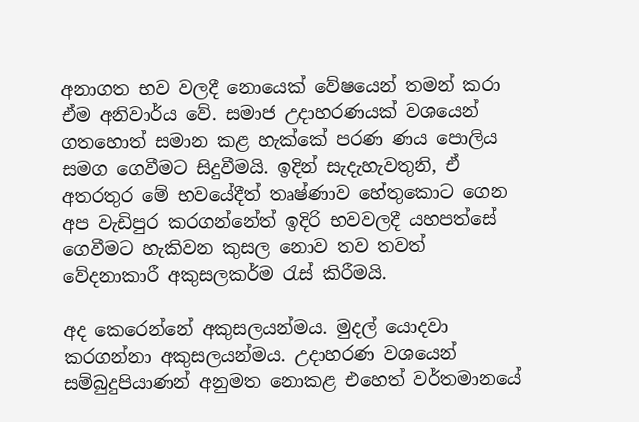අනාගත භව වලදී නොයෙක්‌ වේෂයෙන් තමන් කරා ඒම අනිවාර්ය වේ. සමාජ උදාහරණයක්‌ වශයෙන් ගතහොත් සමාන කළ හැක්‌කේ පරණ ණය පොලිය සමග ගෙවීමට සිදුවීමයි. ඉදින් සැදැහැවතුනි, ඒ අතරතුර මේ භවයේදීත් තෘෂ්ණාව හේතුකොට ගෙන අප වැඩිපුර කරගන්නේත් ඉදිරි භවවලදී යහපත්සේ ගෙවීමට හැකිවන කුසල නොව තව තවත් වේදනාකාරී අකුසලකර්ම රැස්‌ කිරීමයි.

අද කෙරෙන්නේ අකුසලයන්මය. මුදල් යොදවා කරගන්නා අකුසලයන්මය. උදාහරණ වශයෙන් සම්බුදුපියාණන් අනුමත නොකළ එහෙත් වර්තමානයේ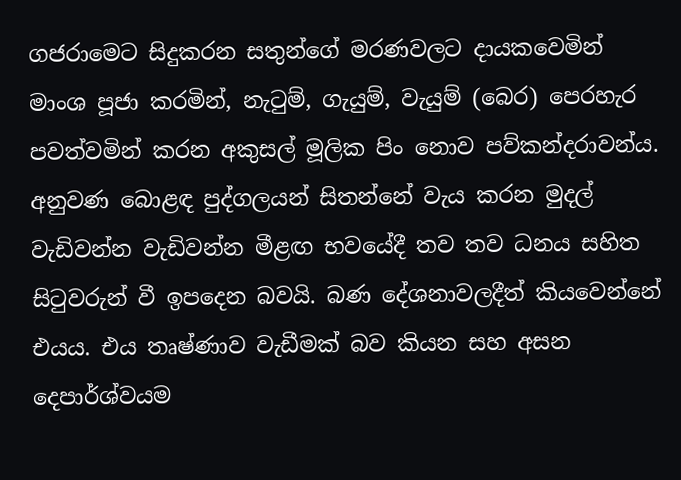ගජරාමෙට සිදුකරන සතුන්ගේ මරණවලට දායකවෙමින් මාංශ පූජා කරමින්, නැටුම්, ගැයුම්, වැයුම් (බෙර) පෙරහැර පවත්වමින් කරන අකුසල් මූලික පිං නොව පව්කන්දරාවන්ය. අනුවණ බොළඳ පුද්ගලයන් සිතන්නේ වැය කරන මුදල් වැඩිවන්න වැඩිවන්න මීළඟ භවයේදී තව තව ධනය සහිත සිටුවරුන් වී ඉපදෙන බවයි. බණ දේශනාවලදීත් කියවෙන්නේ එයය. එය තෘෂ්ණාව වැඩීමක්‌ බව කියන සහ අසන දෙපාර්ශ්වයම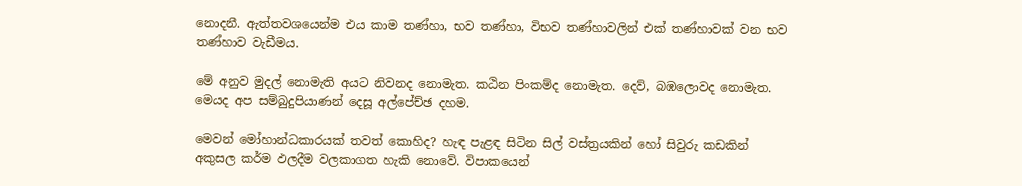නොදනී. ඇත්තවශයෙන්ම එය කාම තණ්‌හා, භව තණ්‌හා, විභව තණ්‌හාවලින් එක්‌ තණ්‌හාවක්‌ වන භව තණ්‌හාව වැඩීමය.

මේ අනුව මුදල් නොමැති අයට නිවනද නොමැත. කඨින පිංකම්ද නොමැත. දෙව්, බඹලොවද නොමැත. මෙයද අප සම්බුදුපියාණන් දෙසූ අල්පේච්ඡ දහම.

මෙවන් මෝහාන්ධකාරයක්‌ තවත් කොහිද? හැඳ පැළඳ සිටින සිල් වස්‌ත්‍රයකින් හෝ සිවුරු කඩකින් අකුසල කර්ම ඵලදීම වලකාගත හැකි නොවේ. විපාකයෙන්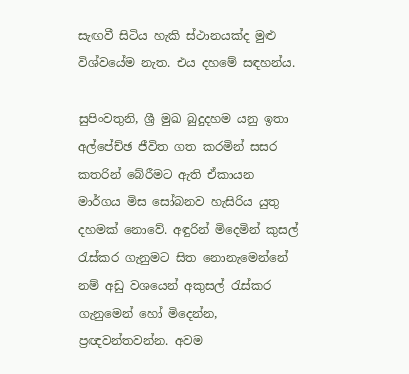සැඟවී සිටිය හැකි ස්‌ථානයක්‌ද මුළු විශ්වයේම නැත. එය දහමේ සඳහන්ය.

සුපිංවතුනි, ශ්‍රී මුඛ බුදුදහම යනු ඉතා අල්පේච්ඡ ජීවිත ගත කරමින් සසර කතරින් බේරීමට ඇති ඒකායන මාර්ගය මිස සෝබනව හැසිරිය යුතු දහමක්‌ නොවේ. අඳුරින් මිදෙමින් කුසල් රැස්‌කර ගැනුමට සිත නොනැමෙන්නේ නම් අඩු වශයෙන් අකුසල් රැස්‌කර ගැනුමෙන් හෝ මිදෙන්න, ප්‍රඥවන්තවන්න. අවම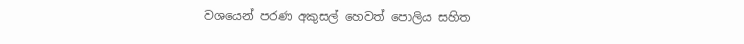වශයෙන් පරණ අකුසල් හෙවත් පොලිය සහිත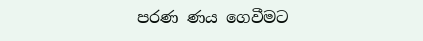පරණ ණය ගෙවීමට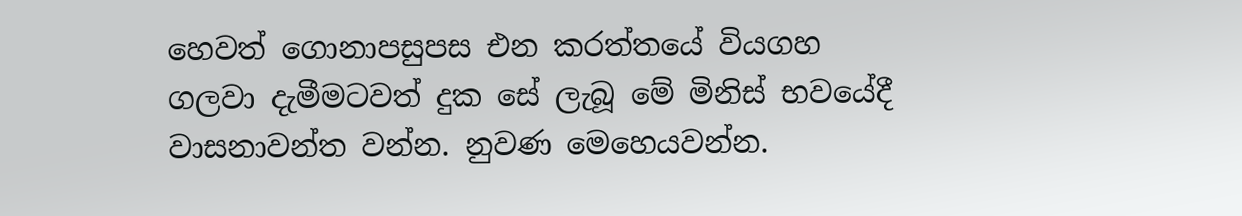හෙවත් ගොනාපසුපස එන කරත්තයේ වියගහ ගලවා දැමීමටවත් දුක සේ ලැබූ මේ මිනිස්‌ භවයේදී වාසනාවන්ත වන්න. නුවණ මෙහෙයවන්න.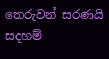තෙරුවන් සරණයි
සදහම්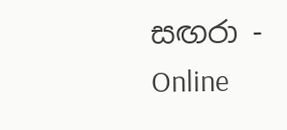සඟරා - Online